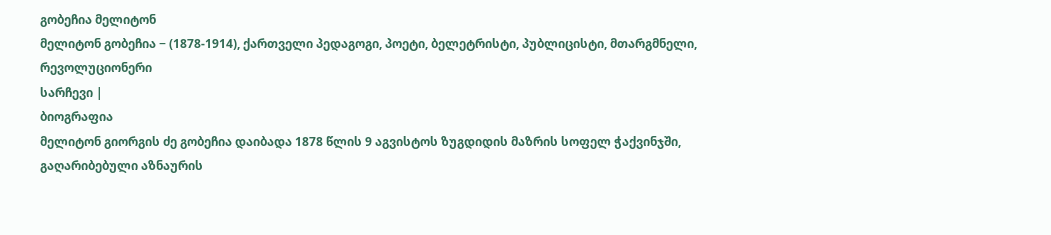გობეჩია მელიტონ
მელიტონ გობეჩია − (1878-1914), ქართველი პედაგოგი, პოეტი, ბელეტრისტი, პუბლიცისტი, მთარგმნელი, რევოლუციონერი
სარჩევი |
ბიოგრაფია
მელიტონ გიორგის ძე გობეჩია დაიბადა 1878 წლის 9 აგვისტოს ზუგდიდის მაზრის სოფელ ჭაქვინჯში, გაღარიბებული აზნაურის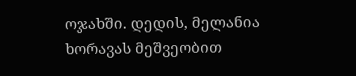ოჯახში. დედის, მელანია ხორავას მეშვეობით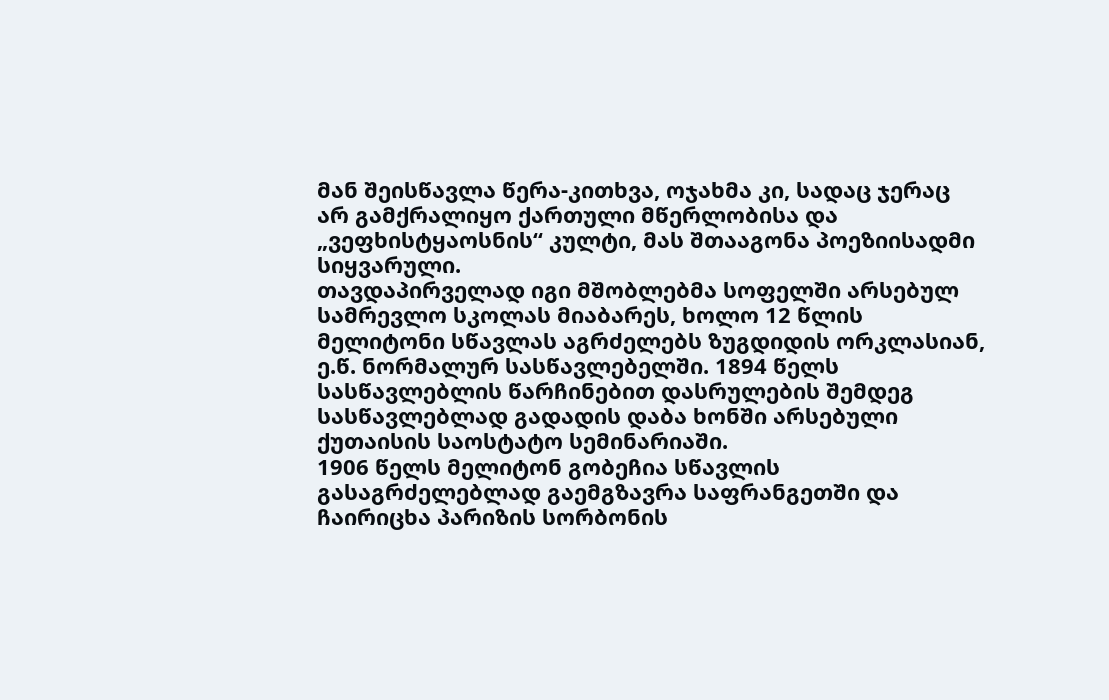მან შეისწავლა წერა-კითხვა, ოჯახმა კი, სადაც ჯერაც არ გამქრალიყო ქართული მწერლობისა და „ვეფხისტყაოსნის“ კულტი, მას შთააგონა პოეზიისადმი სიყვარული.
თავდაპირველად იგი მშობლებმა სოფელში არსებულ სამრევლო სკოლას მიაბარეს, ხოლო 12 წლის მელიტონი სწავლას აგრძელებს ზუგდიდის ორკლასიან, ე.წ. ნორმალურ სასწავლებელში. 1894 წელს სასწავლებლის წარჩინებით დასრულების შემდეგ სასწავლებლად გადადის დაბა ხონში არსებული ქუთაისის საოსტატო სემინარიაში.
1906 წელს მელიტონ გობეჩია სწავლის გასაგრძელებლად გაემგზავრა საფრანგეთში და ჩაირიცხა პარიზის სორბონის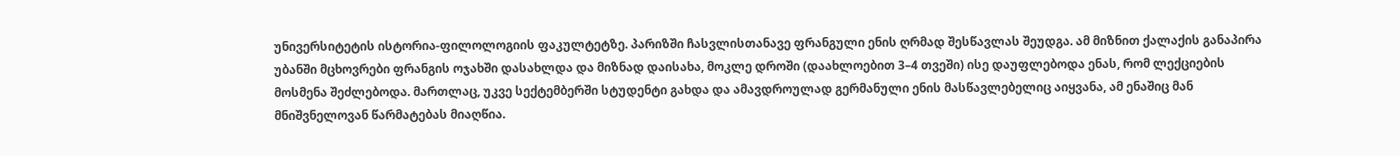უნივერსიტეტის ისტორია-ფილოლოგიის ფაკულტეტზე. პარიზში ჩასვლისთანავე ფრანგული ენის ღრმად შესწავლას შეუდგა. ამ მიზნით ქალაქის განაპირა უბანში მცხოვრები ფრანგის ოჯახში დასახლდა და მიზნად დაისახა, მოკლე დროში (დაახლოებით 3–4 თვეში) ისე დაუფლებოდა ენას, რომ ლექციების მოსმენა შეძლებოდა. მართლაც, უკვე სექტემბერში სტუდენტი გახდა და ამავდროულად გერმანული ენის მასწავლებელიც აიყვანა, ამ ენაშიც მან მნიშვნელოვან წარმატებას მიაღწია.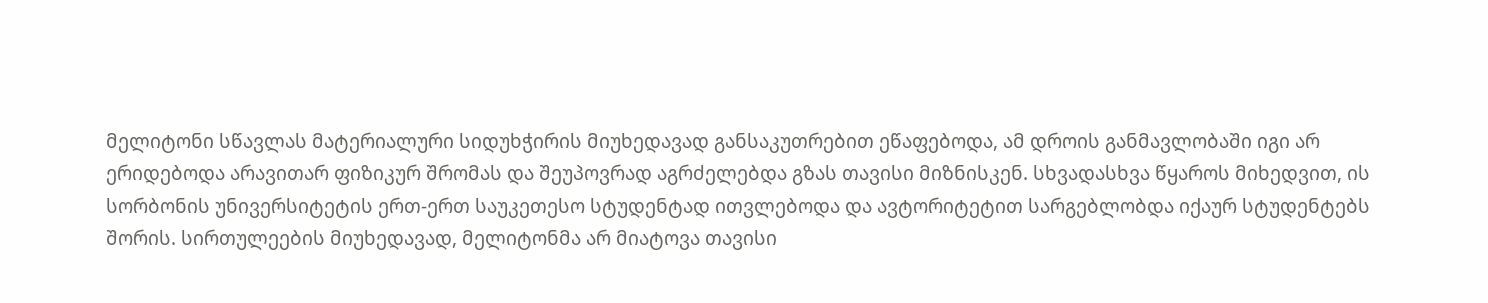მელიტონი სწავლას მატერიალური სიდუხჭირის მიუხედავად განსაკუთრებით ეწაფებოდა, ამ დროის განმავლობაში იგი არ ერიდებოდა არავითარ ფიზიკურ შრომას და შეუპოვრად აგრძელებდა გზას თავისი მიზნისკენ. სხვადასხვა წყაროს მიხედვით, ის სორბონის უნივერსიტეტის ერთ-ერთ საუკეთესო სტუდენტად ითვლებოდა და ავტორიტეტით სარგებლობდა იქაურ სტუდენტებს შორის. სირთულეების მიუხედავად, მელიტონმა არ მიატოვა თავისი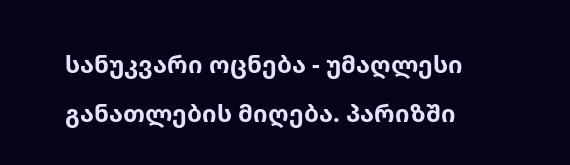სანუკვარი ოცნება - უმაღლესი განათლების მიღება. პარიზში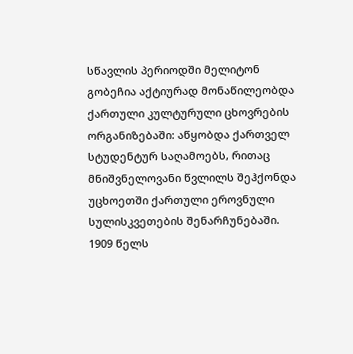სწავლის პერიოდში მელიტონ გობეჩია აქტიურად მონაწილეობდა ქართული კულტურული ცხოვრების ორგანიზებაში: აწყობდა ქართველ სტუდენტურ საღამოებს, რითაც მნიშვნელოვანი წვლილს შეჰქონდა უცხოეთში ქართული ეროვნული სულისკვეთების შენარჩუნებაში.
1909 წელს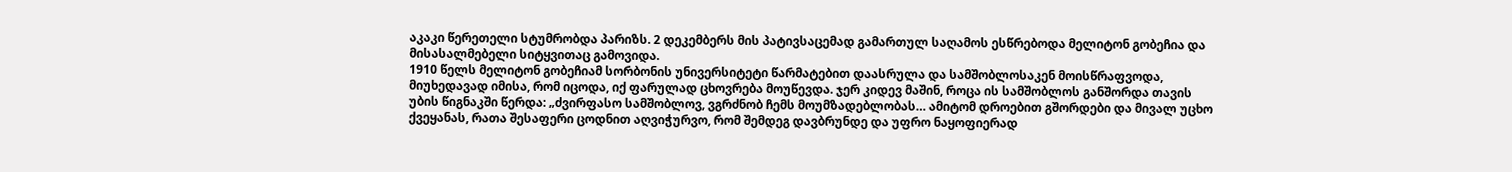აკაკი წერეთელი სტუმრობდა პარიზს. 2 დეკემბერს მის პატივსაცემად გამართულ საღამოს ესწრებოდა მელიტონ გობეჩია და მისასალმებელი სიტყვითაც გამოვიდა.
1910 წელს მელიტონ გობეჩიამ სორბონის უნივერსიტეტი წარმატებით დაასრულა და სამშობლოსაკენ მოისწრაფვოდა, მიუხედავად იმისა, რომ იცოდა, იქ ფარულად ცხოვრება მოუწევდა. ჯერ კიდევ მაშინ, როცა ის სამშობლოს განშორდა თავის უბის წიგნაკში წერდა: „ძვირფასო სამშობლოვ, ვგრძნობ ჩემს მოუმზადებლობას… ამიტომ დროებით გშორდები და მივალ უცხო ქვეყანას, რათა შესაფერი ცოდნით აღვიჭურვო, რომ შემდეგ დავბრუნდე და უფრო ნაყოფიერად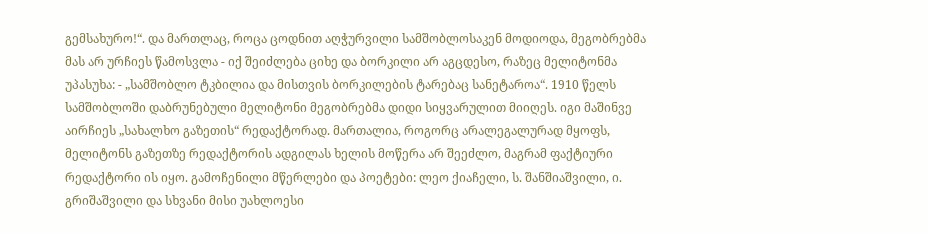გემსახურო!“. და მართლაც, როცა ცოდნით აღჭურვილი სამშობლოსაკენ მოდიოდა, მეგობრებმა მას არ ურჩიეს წამოსვლა - იქ შეიძლება ციხე და ბორკილი არ აგცდესო, რაზეც მელიტონმა უპასუხა: - „სამშობლო ტკბილია და მისთვის ბორკილების ტარებაც სანეტაროა“. 1910 წელს სამშობლოში დაბრუნებული მელიტონი მეგობრებმა დიდი სიყვარულით მიიღეს. იგი მაშინვე აირჩიეს „სახალხო გაზეთის“ რედაქტორად. მართალია, როგორც არალეგალურად მყოფს, მელიტონს გაზეთზე რედაქტორის ადგილას ხელის მოწერა არ შეეძლო, მაგრამ ფაქტიური რედაქტორი ის იყო. გამოჩენილი მწერლები და პოეტები: ლეო ქიაჩელი, ს. შანშიაშვილი, ი. გრიშაშვილი და სხვანი მისი უახლოესი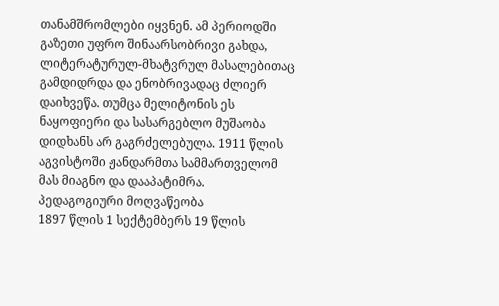თანამშრომლები იყვნენ. ამ პერიოდში გაზეთი უფრო შინაარსობრივი გახდა, ლიტერატურულ-მხატვრულ მასალებითაც გამდიდრდა და ენობრივადაც ძლიერ დაიხვეწა. თუმცა მელიტონის ეს ნაყოფიერი და სასარგებლო მუშაობა დიდხანს არ გაგრძელებულა. 1911 წლის აგვისტოში ჟანდარმთა სამმართველომ მას მიაგნო და დააპატიმრა.
პედაგოგიური მოღვაწეობა
1897 წლის 1 სექტემბერს 19 წლის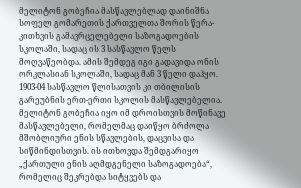მელიტონ გობეჩია მასწავლებლად დაინიშნა სოფელ გომარეთის ქართველთა შორის წერა-კითხვის გამავრცელებელი საზოგადოების სკოლაში, სადაც ის 3 სასწავლო წელს მოღვაწეობდა. ამის შემდეგ იგი გადავიდა ონის ორკლასიან სკოლაში, სადაც მან 3 წელი დაჰყო. 1903-04 სასწავლო წლისათვის კი თბილისის გარეუბნის ერთ-ერთი სკოლის მასწავლებელია.
მელიტონ გობეჩია იყო იმ დროისთვის მოწინავე მასწავლებელი, რომელმაც დაიწყო ბრძოლა მშობლიური ენის სწავლების, დაცვისა და სიწმინდისთვის. ის ითხოვდა შემდგარიყო „ქართული ენის აღმდგენელი საზოგადოება“, რომელიც შეკრებდა სიტყვებს და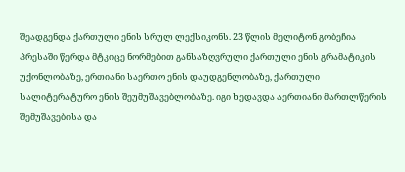შეადგენდა ქართული ენის სრულ ლექსიკონს. 23 წლის მელიტონ გობეჩია პრესაში წერდა მტკიცე ნორმებით განსაზღვრული ქართული ენის გრამატიკის უქონლობაზე, ერთიანი საერთო ენის დაუდგენლობაზე, ქართული სალიტერატურო ენის შეუმუშავებლობაზე. იგი ხედავდა აერთიანი მართლწერის შემუშავებისა და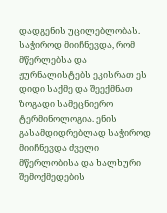დადგენის უცილებლობას. საჭიროდ მიიჩნევდა, რომ მწერლებსა და ჟურნალისტებს ეკისრათ ეს დიდი საქმე და შეექმნათ ზოგადი სამეცნიერო ტერმინოლოგია. ენის გასამდიდრებლად საჭიროდ მიიჩნევდა ძველი მწერლობისა და ხალხური შემოქმედების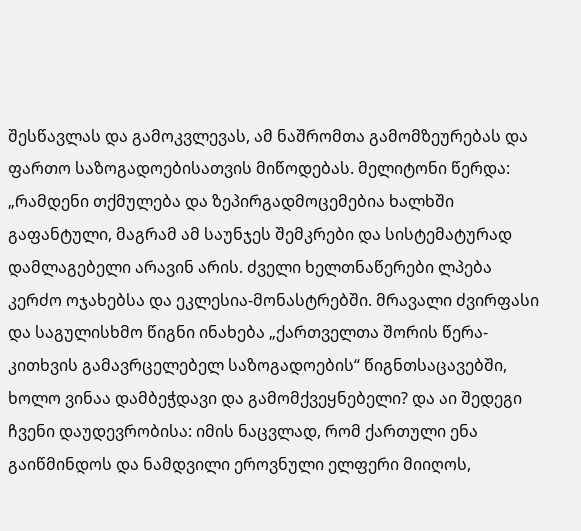შესწავლას და გამოკვლევას, ამ ნაშრომთა გამომზეურებას და ფართო საზოგადოებისათვის მიწოდებას. მელიტონი წერდა: „რამდენი თქმულება და ზეპირგადმოცემებია ხალხში გაფანტული, მაგრამ ამ საუნჯეს შემკრები და სისტემატურად დამლაგებელი არავინ არის. ძველი ხელთნაწერები ლპება კერძო ოჯახებსა და ეკლესია-მონასტრებში. მრავალი ძვირფასი და საგულისხმო წიგნი ინახება „ქართველთა შორის წერა-კითხვის გამავრცელებელ საზოგადოების“ წიგნთსაცავებში, ხოლო ვინაა დამბეჭდავი და გამომქვეყნებელი? და აი შედეგი ჩვენი დაუდევრობისა: იმის ნაცვლად, რომ ქართული ენა გაიწმინდოს და ნამდვილი ეროვნული ელფერი მიიღოს,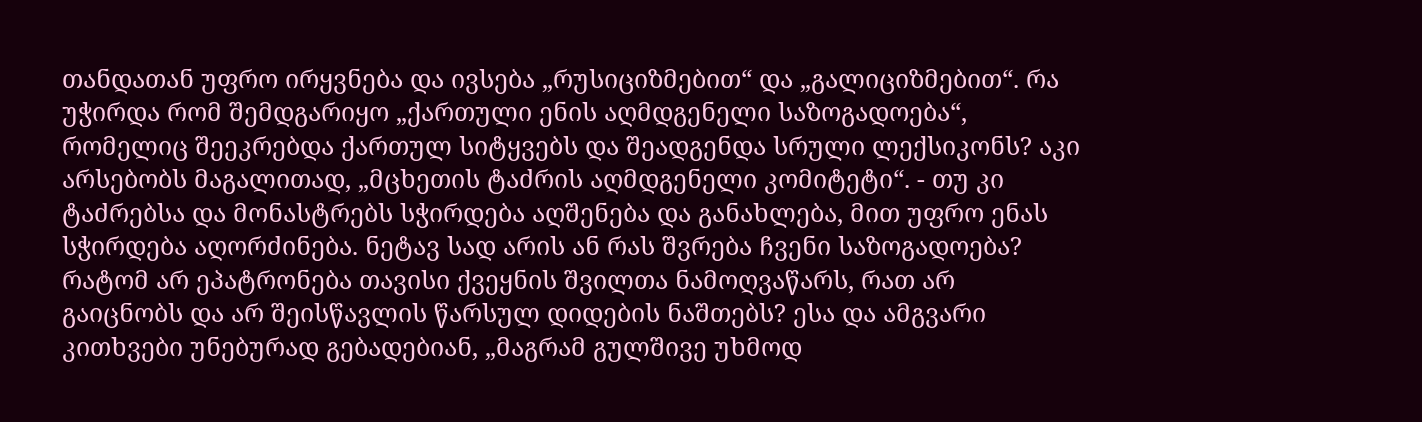თანდათან უფრო ირყვნება და ივსება „რუსიციზმებით“ და „გალიციზმებით“. რა უჭირდა რომ შემდგარიყო „ქართული ენის აღმდგენელი საზოგადოება“, რომელიც შეეკრებდა ქართულ სიტყვებს და შეადგენდა სრული ლექსიკონს? აკი არსებობს მაგალითად, „მცხეთის ტაძრის აღმდგენელი კომიტეტი“. - თუ კი ტაძრებსა და მონასტრებს სჭირდება აღშენება და განახლება, მით უფრო ენას სჭირდება აღორძინება. ნეტავ სად არის ან რას შვრება ჩვენი საზოგადოება? რატომ არ ეპატრონება თავისი ქვეყნის შვილთა ნამოღვაწარს, რათ არ გაიცნობს და არ შეისწავლის წარსულ დიდების ნაშთებს? ესა და ამგვარი კითხვები უნებურად გებადებიან, „მაგრამ გულშივე უხმოდ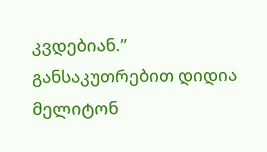კვდებიან.”
განსაკუთრებით დიდია მელიტონ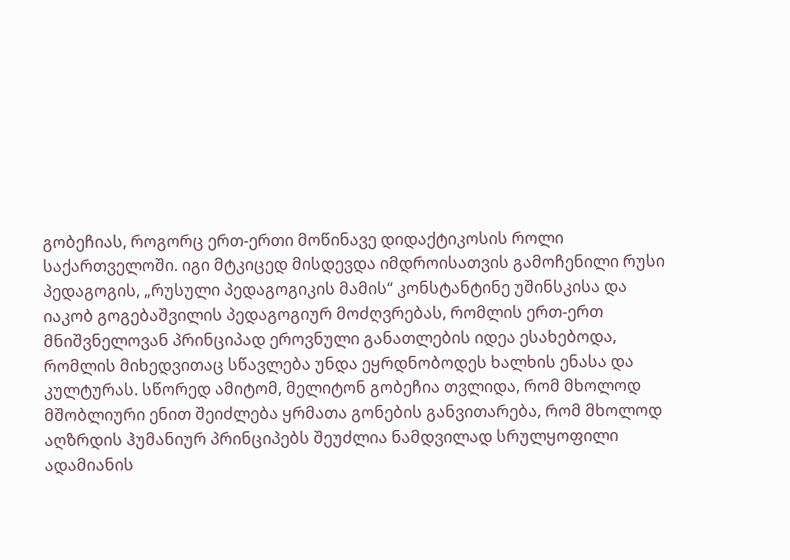გობეჩიას, როგორც ერთ-ერთი მოწინავე დიდაქტიკოსის როლი საქართველოში. იგი მტკიცედ მისდევდა იმდროისათვის გამოჩენილი რუსი პედაგოგის, „რუსული პედაგოგიკის მამის“ კონსტანტინე უშინსკისა და იაკობ გოგებაშვილის პედაგოგიურ მოძღვრებას, რომლის ერთ-ერთ მნიშვნელოვან პრინციპად ეროვნული განათლების იდეა ესახებოდა, რომლის მიხედვითაც სწავლება უნდა ეყრდნობოდეს ხალხის ენასა და კულტურას. სწორედ ამიტომ, მელიტონ გობეჩია თვლიდა, რომ მხოლოდ მშობლიური ენით შეიძლება ყრმათა გონების განვითარება, რომ მხოლოდ აღზრდის ჰუმანიურ პრინციპებს შეუძლია ნამდვილად სრულყოფილი ადამიანის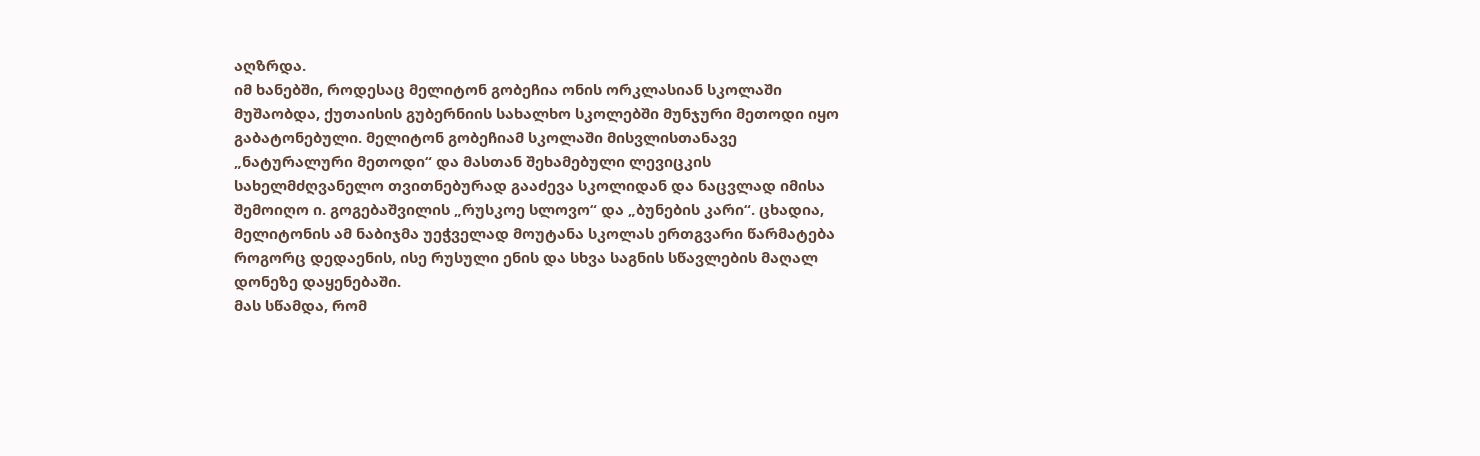აღზრდა.
იმ ხანებში, როდესაც მელიტონ გობეჩია ონის ორკლასიან სკოლაში მუშაობდა, ქუთაისის გუბერნიის სახალხო სკოლებში მუნჯური მეთოდი იყო გაბატონებული. მელიტონ გობეჩიამ სკოლაში მისვლისთანავე „ნატურალური მეთოდი“ და მასთან შეხამებული ლევიცკის სახელმძღვანელო თვითნებურად გააძევა სკოლიდან და ნაცვლად იმისა შემოიღო ი. გოგებაშვილის „რუსკოე სლოვო“ და „ბუნების კარი“. ცხადია, მელიტონის ამ ნაბიჯმა უეჭველად მოუტანა სკოლას ერთგვარი წარმატება როგორც დედაენის, ისე რუსული ენის და სხვა საგნის სწავლების მაღალ დონეზე დაყენებაში.
მას სწამდა, რომ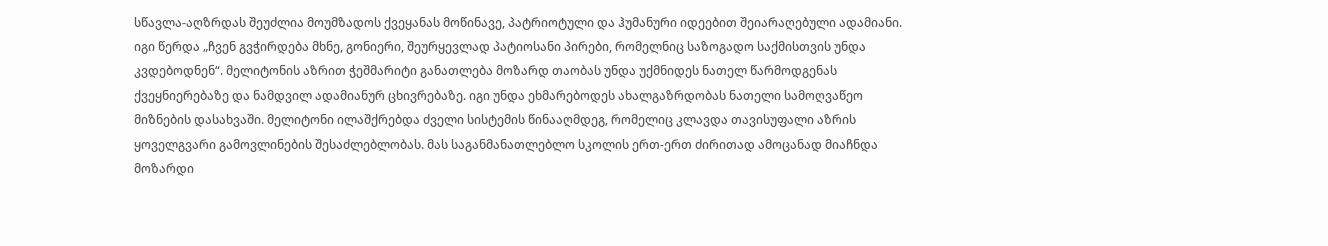სწავლა-აღზრდას შეუძლია მოუმზადოს ქვეყანას მოწინავე, პატრიოტული და ჰუმანური იდეებით შეიარაღებული ადამიანი. იგი წერდა „ჩვენ გვჭირდება მხნე, გონიერი, შეურყევლად პატიოსანი პირები, რომელნიც საზოგადო საქმისთვის უნდა კვდებოდნენ“. მელიტონის აზრით ჭეშმარიტი განათლება მოზარდ თაობას უნდა უქმნიდეს ნათელ წარმოდგენას ქვეყნიერებაზე და ნამდვილ ადამიანურ ცხივრებაზე. იგი უნდა ეხმარებოდეს ახალგაზრდობას ნათელი სამოღვაწეო მიზნების დასახვაში. მელიტონი ილაშქრებდა ძველი სისტემის წინააღმდეგ, რომელიც კლავდა თავისუფალი აზრის ყოველგვარი გამოვლინების შესაძლებლობას. მას საგანმანათლებლო სკოლის ერთ-ერთ ძირითად ამოცანად მიაჩნდა მოზარდი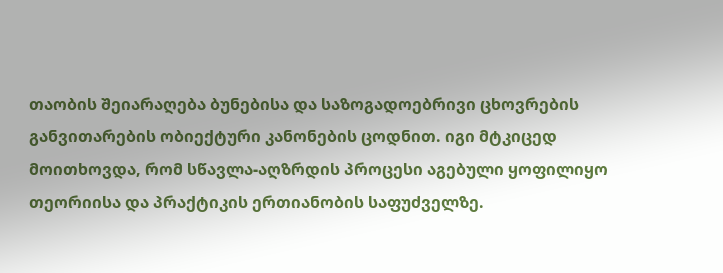თაობის შეიარაღება ბუნებისა და საზოგადოებრივი ცხოვრების განვითარების ობიექტური კანონების ცოდნით. იგი მტკიცედ მოითხოვდა, რომ სწავლა-აღზრდის პროცესი აგებული ყოფილიყო თეორიისა და პრაქტიკის ერთიანობის საფუძველზე.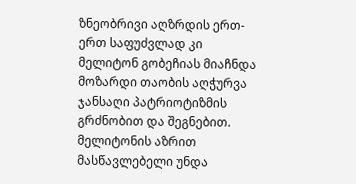ზნეობრივი აღზრდის ერთ-ერთ საფუძვლად კი მელიტონ გობეჩიას მიაჩნდა მოზარდი თაობის აღჭურვა ჯანსაღი პატრიოტიზმის გრძნობით და შეგნებით. მელიტონის აზრით მასწავლებელი უნდა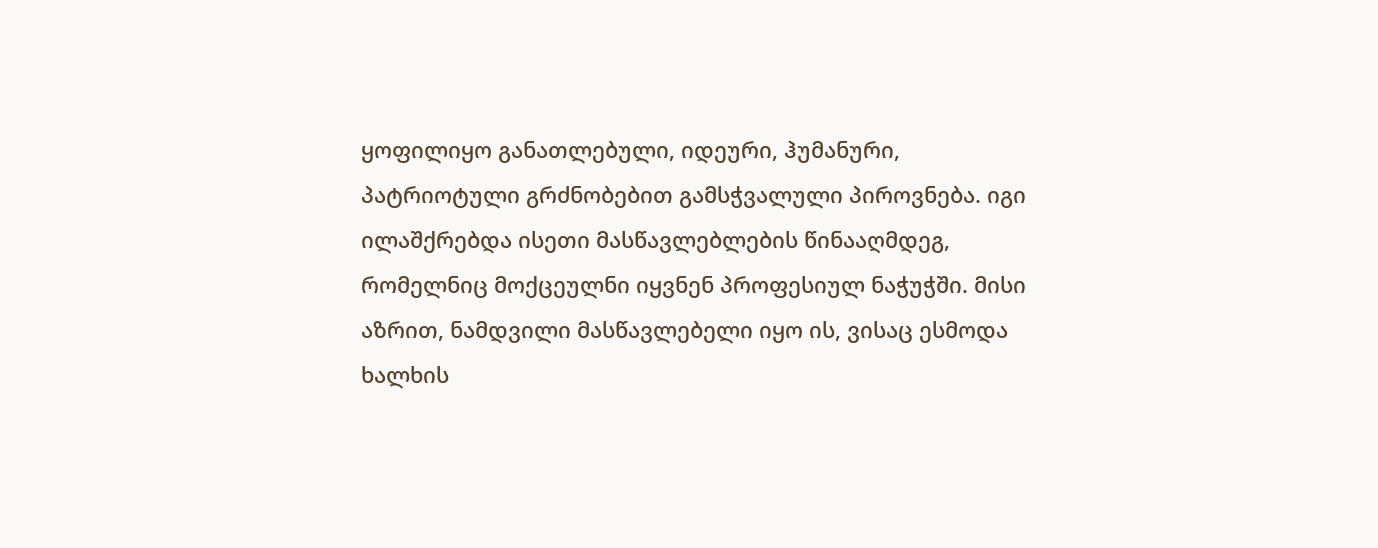ყოფილიყო განათლებული, იდეური, ჰუმანური, პატრიოტული გრძნობებით გამსჭვალული პიროვნება. იგი ილაშქრებდა ისეთი მასწავლებლების წინააღმდეგ, რომელნიც მოქცეულნი იყვნენ პროფესიულ ნაჭუჭში. მისი აზრით, ნამდვილი მასწავლებელი იყო ის, ვისაც ესმოდა ხალხის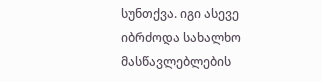სუნთქვა. იგი ასევე იბრძოდა სახალხო მასწავლებლების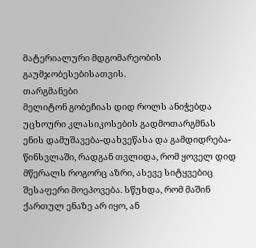მატერიალური მდგომარეობის გაუმჯობესებისათვის.
თარგმანები
მელიტონ გობეჩიას დიდ როლს ანიჭებდა უცხოური კლასიკოსების გადმოთარგმნას ენის დამუშავება-დახვეწასა და გამდიდრება-წინსვლაში, რადგან თვლიდა, რომ ყოველ დიდ მწერალს როგორც აზრი, ასევე სიტყვებიც შესაფერი მოეპოვება. სწუხდა, რომ მაშინ ქართულ ენაზე არ იყო, ან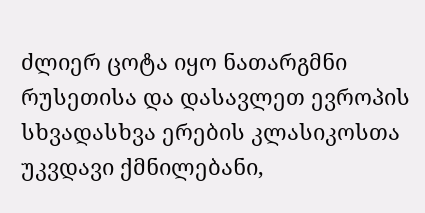ძლიერ ცოტა იყო ნათარგმნი რუსეთისა და დასავლეთ ევროპის სხვადასხვა ერების კლასიკოსთა უკვდავი ქმნილებანი,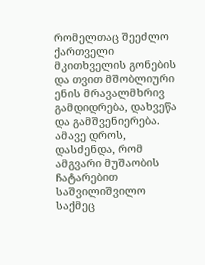რომელთაც შეეძლო ქართველი მკითხველის გონების და თვით მშობლიური ენის მრავალმხრივ გამდიდრება, დახვეწა და გამშვენიერება. ამავე დროს, დასძენდა, რომ ამგვარი მუშაობის ჩატარებით საშვილიშვილო საქმეც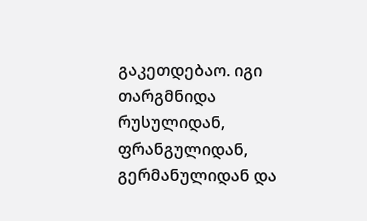გაკეთდებაო. იგი თარგმნიდა რუსულიდან, ფრანგულიდან, გერმანულიდან და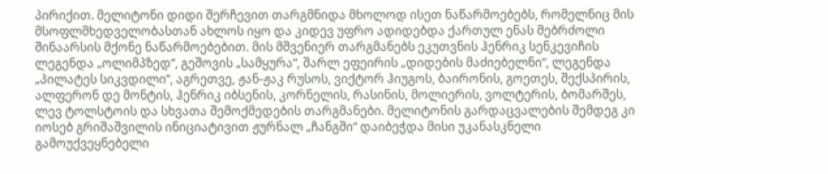პირიქით. მელიტონი დიდი შერჩევით თარგმნიდა მხოლოდ ისეთ ნაწარმოებებს, რომელნიც მის მსოფლმხედველობასთან ახლოს იყო და კიდევ უფრო ადიდებდა ქართულ ენას მებრძოლი შინაარსის მქონე ნაწარმოებებით. მის მშვენიერ თარგმანებს ეკუთვნის ჰენრიკ სენკევიჩის ლეგენდა „ოლიმპზედ“, გეშოვის „სამყურა“, შარლ ეფეირის „დიდების მაძიებელნი“, ლეგენდა „პილატეს სიკვდილი“, აგრეთვე, ჟან-ჟაკ რუსოს, ვიქტორ ჰიუგოს, ბაირონის, გოეთეს, შექსპირის, ალფერონ დე მონტის, ჰენრიკ იბსენის, კორნელის, რასინის, მოლიერის, ვოლტერის, ბომარშეს, ლევ ტოლსტოის და სხვათა შემოქმედების თარგმანები. მელიტონის გარდაცვალების შემდეგ კი იოსებ გრიშაშვილის ინიციატივით ჟურნალ „ჩანგში“ დაიბეჭდა მისი უკანასკნელი გამოუქვეყნებელი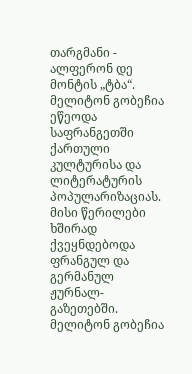თარგმანი - ალფერონ დე მონტის „ტბა“.
მელიტონ გობეჩია ეწეოდა საფრანგეთში ქართული კულტურისა და ლიტერატურის პოპულარიზაციას. მისი წერილები ხშირად ქვეყნდებოდა ფრანგულ და გერმანულ ჟურნალ-გაზეთებში. მელიტონ გობეჩია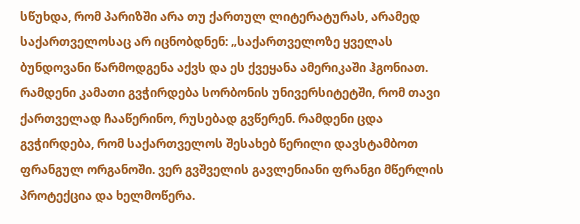სწუხდა, რომ პარიზში არა თუ ქართულ ლიტერატურას, არამედ საქართველოსაც არ იცნობდნენ: „საქართველოზე ყველას ბუნდოვანი წარმოდგენა აქვს და ეს ქვეყანა ამერიკაში ჰგონიათ. რამდენი კამათი გვჭირდება სორბონის უნივერსიტეტში, რომ თავი ქართველად ჩააწერინო, რუსებად გვწერენ. რამდენი ცდა გვჭირდება, რომ საქართველოს შესახებ წერილი დავსტამბოთ ფრანგულ ორგანოში. ვერ გვშველის გავლენიანი ფრანგი მწერლის პროტექცია და ხელმოწერა.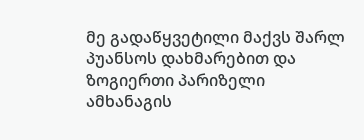მე გადაწყვეტილი მაქვს შარლ პუანსოს დახმარებით და ზოგიერთი პარიზელი ამხანაგის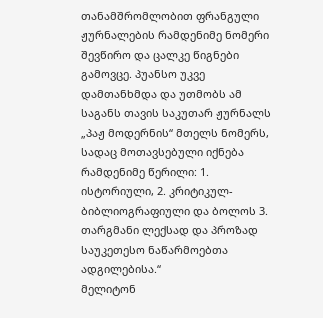თანამშრომლობით ფრანგული ჟურნალების რამდენიმე ნომერი შევწირო და ცალკე წიგნები გამოვცე. პუანსო უკვე დამთანხმდა და უთმობს ამ საგანს თავის საკუთარ ჟურნალს „პაჟ მოდერნის“ მთელს ნომერს, სადაც მოთავსებული იქნება რამდენიმე წერილი: 1. ისტორიული, 2. კრიტიკულ-ბიბლიოგრაფიული და ბოლოს 3. თარგმანი ლექსად და პროზად საუკეთესო ნაწარმოებთა ადგილებისა.“
მელიტონ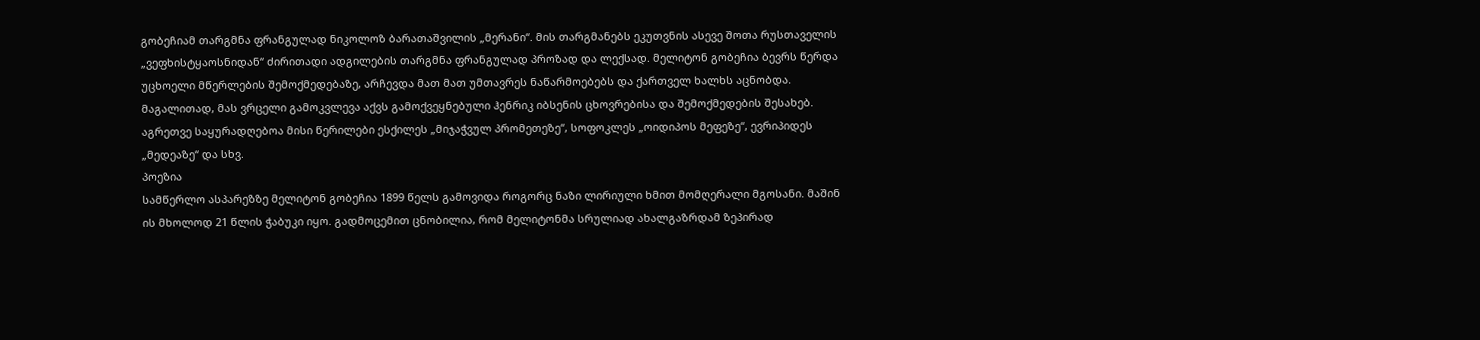გობეჩიამ თარგმნა ფრანგულად ნიკოლოზ ბარათაშვილის „მერანი“. მის თარგმანებს ეკუთვნის ასევე შოთა რუსთაველის „ვეფხისტყაოსნიდან“ ძირითადი ადგილების თარგმნა ფრანგულად პროზად და ლექსად. მელიტონ გობეჩია ბევრს წერდა უცხოელი მწერლების შემოქმედებაზე, არჩევდა მათ მათ უმთავრეს ნაწარმოებებს და ქართველ ხალხს აცნობდა. მაგალითად, მას ვრცელი გამოკვლევა აქვს გამოქვეყნებული ჰენრიკ იბსენის ცხოვრებისა და შემოქმედების შესახებ. აგრეთვე საყურადღებოა მისი წერილები ესქილეს „მიჯაჭვულ პრომეთეზე“, სოფოკლეს „ოიდიპოს მეფეზე“, ევრიპიდეს „მედეაზე“ და სხვ.
პოეზია
სამწერლო ასპარეზზე მელიტონ გობეჩია 1899 წელს გამოვიდა როგორც ნაზი ლირიული ხმით მომღერალი მგოსანი. მაშინ ის მხოლოდ 21 წლის ჭაბუკი იყო. გადმოცემით ცნობილია, რომ მელიტონმა სრულიად ახალგაზრდამ ზეპირად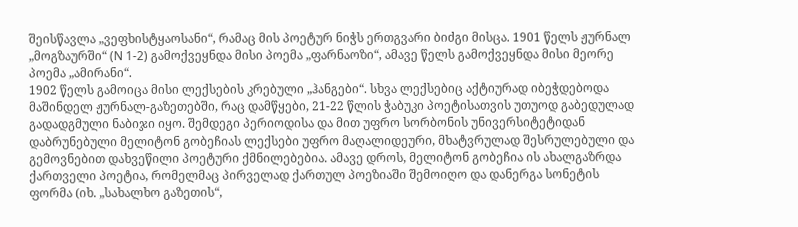შეისწავლა „ვეფხისტყაოსანი“, რამაც მის პოეტურ ნიჭს ერთგვარი ბიძგი მისცა. 1901 წელს ჟურნალ „მოგზაურში“ (N 1-2) გამოქვეყნდა მისი პოემა „ფარნაოზი“, ამავე წელს გამოქვეყნდა მისი მეორე პოემა „ამირანი“.
1902 წელს გამოიცა მისი ლექსების კრებული „ჰანგები“. სხვა ლექსებიც აქტიურად იბეჭდებოდა მაშინდელ ჟურნალ-გაზეთებში, რაც დამწყები, 21-22 წლის ჭაბუკი პოეტისათვის უთუოდ გაბედულად გადადგმული ნაბიჯი იყო. შემდეგი პერიოდისა და მით უფრო სორბონის უნივერსიტეტიდან დაბრუნებული მელიტონ გობეჩიას ლექსები უფრო მაღალიდეური, მხატვრულად შესრულებული და გემოვნებით დახვეწილი პოეტური ქმნილებებია. ამავე დროს, მელიტონ გობეჩია ის ახალგაზრდა ქართველი პოეტია, რომელმაც პირველად ქართულ პოეზიაში შემოიღო და დანერგა სონეტის ფორმა (იხ. „სახალხო გაზეთის“,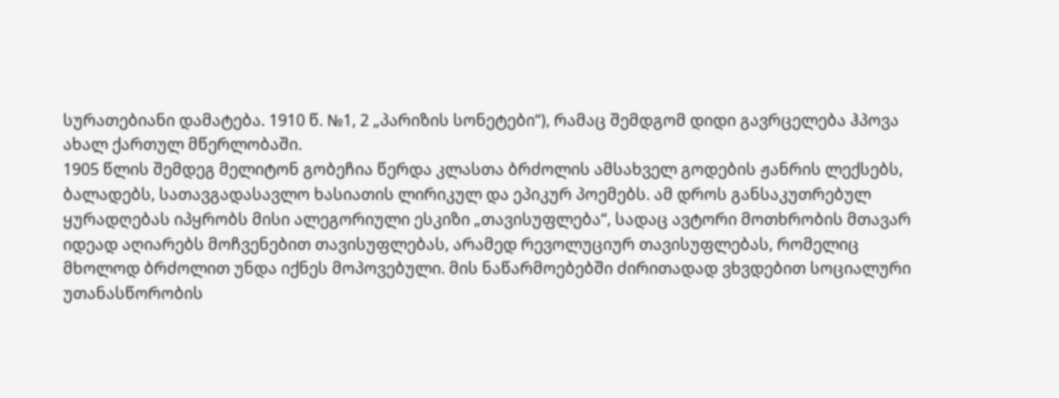სურათებიანი დამატება. 1910 წ. №1, 2 „პარიზის სონეტები“), რამაც შემდგომ დიდი გავრცელება ჰპოვა ახალ ქართულ მწერლობაში.
1905 წლის შემდეგ მელიტონ გობეჩია წერდა კლასთა ბრძოლის ამსახველ გოდების ჟანრის ლექსებს, ბალადებს, სათავგადასავლო ხასიათის ლირიკულ და ეპიკურ პოემებს. ამ დროს განსაკუთრებულ ყურადღებას იპყრობს მისი ალეგორიული ესკიზი „თავისუფლება“, სადაც ავტორი მოთხრობის მთავარ იდეად აღიარებს მოჩვენებით თავისუფლებას, არამედ რევოლუციურ თავისუფლებას, რომელიც მხოლოდ ბრძოლით უნდა იქნეს მოპოვებული. მის ნაწარმოებებში ძირითადად ვხვდებით სოციალური უთანასწორობის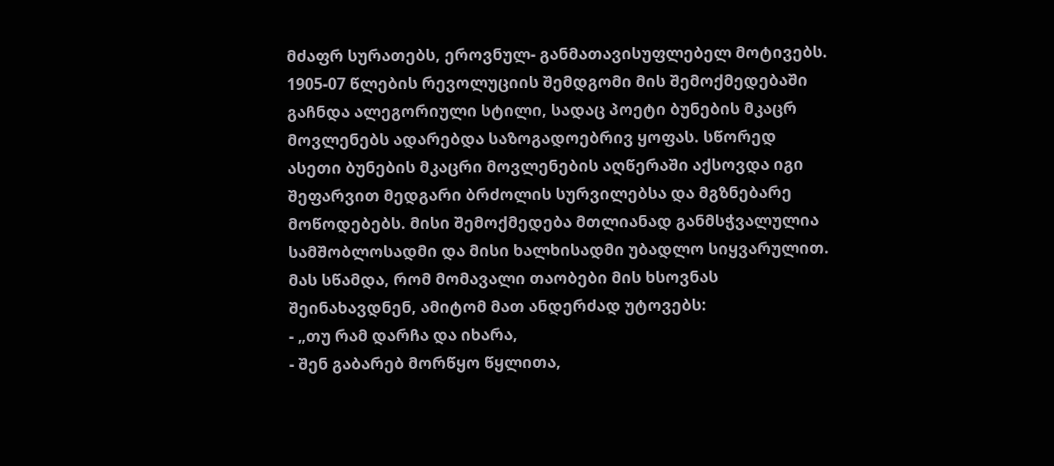მძაფრ სურათებს, ეროვნულ- განმათავისუფლებელ მოტივებს. 1905-07 წლების რევოლუციის შემდგომი მის შემოქმედებაში გაჩნდა ალეგორიული სტილი, სადაც პოეტი ბუნების მკაცრ მოვლენებს ადარებდა საზოგადოებრივ ყოფას. სწორედ ასეთი ბუნების მკაცრი მოვლენების აღწერაში აქსოვდა იგი შეფარვით მედგარი ბრძოლის სურვილებსა და მგზნებარე მოწოდებებს. მისი შემოქმედება მთლიანად განმსჭვალულია სამშობლოსადმი და მისი ხალხისადმი უბადლო სიყვარულით. მას სწამდა, რომ მომავალი თაობები მის ხსოვნას შეინახავდნენ, ამიტომ მათ ანდერძად უტოვებს:
- „თუ რამ დარჩა და იხარა,
- შენ გაბარებ მორწყო წყლითა,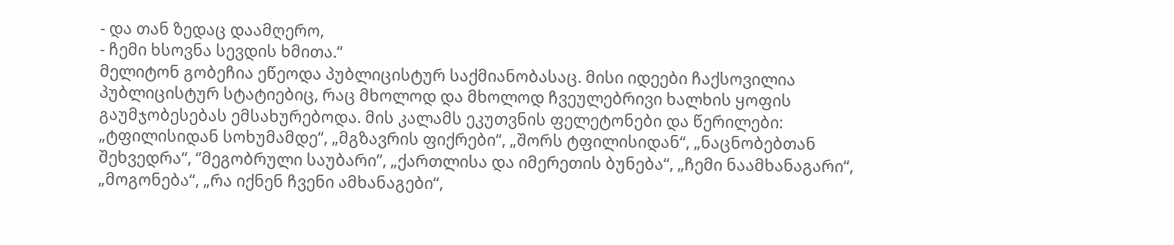- და თან ზედაც დაამღერო,
- ჩემი ხსოვნა სევდის ხმითა.“
მელიტონ გობეჩია ეწეოდა პუბლიცისტურ საქმიანობასაც. მისი იდეები ჩაქსოვილია პუბლიცისტურ სტატიებიც, რაც მხოლოდ და მხოლოდ ჩვეულებრივი ხალხის ყოფის გაუმჯობესებას ემსახურებოდა. მის კალამს ეკუთვნის ფელეტონები და წერილები: „ტფილისიდან სოხუმამდე“, „მგზავრის ფიქრები“, „შორს ტფილისიდან“, „ნაცნობებთან შეხვედრა“, ‘’მეგობრული საუბარი’’, „ქართლისა და იმერეთის ბუნება“, „ჩემი ნაამხანაგარი“, „მოგონება“, „რა იქნენ ჩვენი ამხანაგები“,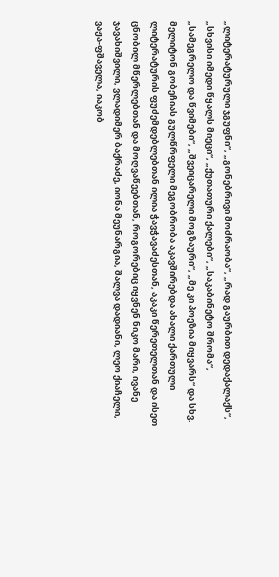„ლიტერატურული ჯგუფნი“, „გონებრივი მოძრაობა“, „რად გაურბით დედაქალაქს“, „სხვისი იმედი წყალს მიეცი“, „ქუთათური ქალები“, „საკაბინეტო შრომა“, „სამეგრელო და წვიმები“, „შვეიცარელი მოგზაური“, „მე კი პოეზია მიყვარს“ და სხვ.
მელიტონ გობეჩიას გულწრფელი მეგობრობა აკავშირებდა ახალი ქართული ლიტერატურის ფუძემდებლებთან ილია ჭავჭავაძესთან, აკაკი წერეთელთან და ისეთ ცნობილ მწერლებთან და მოღვაწეებთან, როგორებიც იყვნენ ნიკო მარი, ივანე ჯავახიშვილი, ვლადიმერ ბაქრაძე, იონა მეუნარგია, შალვა დადიანი, ლეო ქიაჩელი, ვაჟა-ფშაველა, იაკობ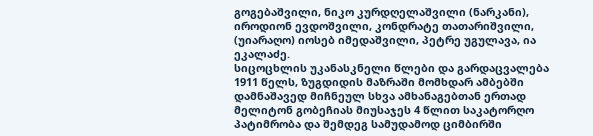გოგებაშვილი, ნიკო კურდღელაშვილი (ნარკანი), იროდიონ ევდოშვილი, კონდრატე თათარიშვილი, (უიარაღო) იოსებ იმედაშვილი, პეტრე უგულავა, ია ეკალაძე.
სიცოცხლის უკანასკნელი წლები და გარდაცვალება
1911 წელს, ზუგდიდის მაზრაში მომხდარ ამბებში დამნაშავედ მიჩნეულ სხვა ამხანაგებთან ერთად მელიტონ გობეჩიას მიუსაჯეს 4 წლით საკატორღო პატიმრობა და შემდეგ სამუდამოდ ციმბირში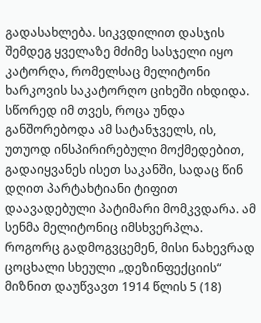გადასახლება. სიკვდილით დასჯის შემდეგ ყველაზე მძიმე სასჯელი იყო კატორღა, რომელსაც მელიტონი ხარკოვის საკატორღო ციხეში იხდიდა. სწორედ იმ თვეს, როცა უნდა განშორებოდა ამ სატანჯველს, ის, უთუოდ ინსპირირებული მოქმედებით, გადაიყვანეს ისეთ საკანში, სადაც წინ დღით პარტახტიანი ტიფით დაავადებული პატიმარი მომკვდარა. ამ სენმა მელიტონიც იმსხვერპლა. როგორც გადმოგვცემენ, მისი ნახევრად ცოცხალი სხეული „დეზინფექციის“ მიზნით დაუწვავთ 1914 წლის 5 (18)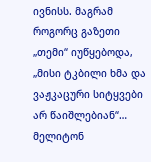ივნისს. მაგრამ როგორც გაზეთი „თემი“ იუწყებოდა, „მისი ტკბილი ხმა და ვაჟკაცური სიტყვები არ წაიშლებიან“…
მელიტონ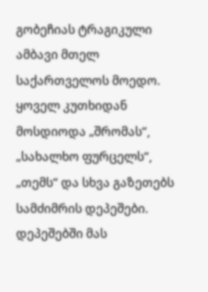გობეჩიას ტრაგიკული ამბავი მთელ საქართველოს მოედო. ყოველ კუთხიდან მოსდიოდა „შრომას“, „სახალხო ფურცელს“, „თემს“ და სხვა გაზეთებს სამძიმრის დეპეშები. დეპეშებში მას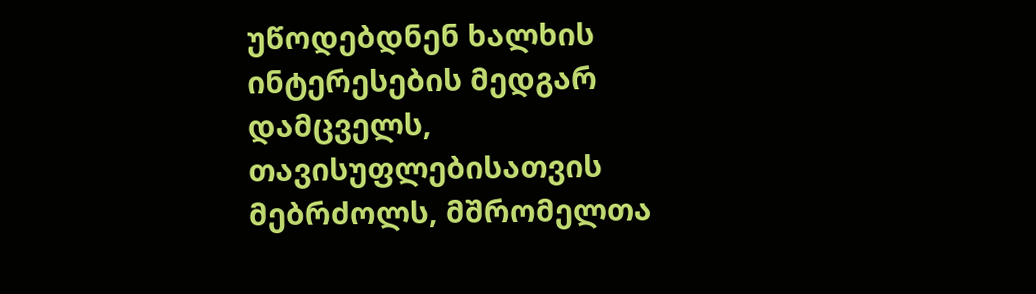უწოდებდნენ ხალხის ინტერესების მედგარ დამცველს, თავისუფლებისათვის მებრძოლს, მშრომელთა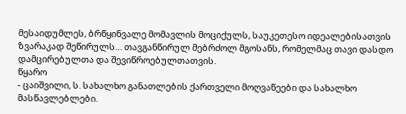მესაიდუმლეს, ბრწყინვალე მომავლის მოციქულს, საუკეთესო იდეალებისათვის ზვარაკად შეწირულს… თავგანწირულ მებრძოლ მგოსანს, რომელმაც თავი დასდო დამცირებულთა და შევიწროებულთათვის.
წყარო
- ცაიშვილი, ს. სახალხო განათლების ქართველი მოღვაწეები და სახალხო მასწავლებლები.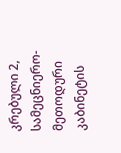კრებული 2, სამეცნიერო-მეთოდური კაბინეტის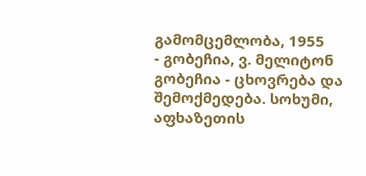გამომცემლობა, 1955
- გობეჩია, ვ. მელიტონ გობეჩია - ცხოვრება და შემოქმედება. სოხუმი, აფხაზეთის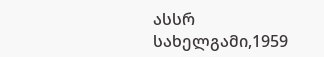ასსრ სახელგამი,1959